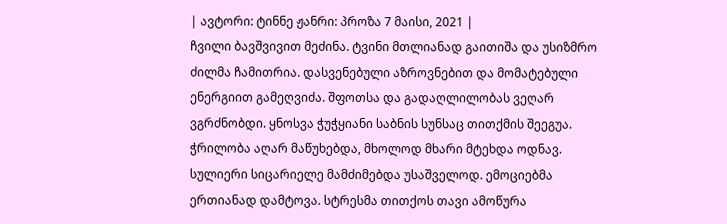| ავტორი: ტინნე ჟანრი: პროზა 7 მაისი, 2021 |
ჩვილი ბავშვივით მეძინა. ტვინი მთლიანად გაითიშა და უსიზმრო ძილმა ჩამითრია. დასვენებული აზროვნებით და მომატებული ენერგიით გამეღვიძა. შფოთსა და გადაღლილობას ვეღარ ვგრძნობდი. ყნოსვა ჭუჭყიანი საბნის სუნსაც თითქმის შეეგუა. ჭრილობა აღარ მაწუხებდა, მხოლოდ მხარი მტეხდა ოდნავ. სულიერი სიცარიელე მამძიმებდა უსაშველოდ. ემოციებმა ერთიანად დამტოვა. სტრესმა თითქოს თავი ამოწურა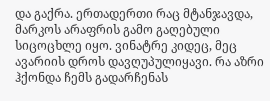და გაქრა. ერთადერთი რაც მტანჯავდა, მარკოს არაფრის გამო გაღებული სიცოცხლე იყო. ვინატრე კიდეც, მეც ავარიის დროს დავღუპულიყავი. რა აზრი ჰქონდა ჩემს გადარჩენას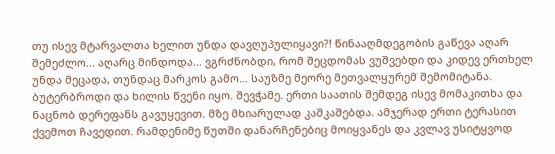თუ ისევ მტარვალთა ხელით უნდა დავღუპულიყავი?! წინააღმდეგობის გაწევა აღარ შემეძლო... აღარც მინდოდა... ვგრძნობდი, რომ შეცდომას ვუშვებდი და კიდევ ერთხელ უნდა მეცადა, თუნდაც მარკოს გამო… საუზმე მეორე მეთვალყურემ შემომიტანა. ბუტერბროდი და ხილის წვენი იყო. შევჭამე. ერთი საათის შემდეგ ისევ მომაკითხა და ნაცნობ დერეფანს გავუყევით. მზე მხიარულად კაშკაშებდა. ამჯერად ერთი ტერასით ქვემოთ ჩავედით. რამდენიმე წუთში დანარჩენებიც მოიყვანეს და კვლავ უსიტყვოდ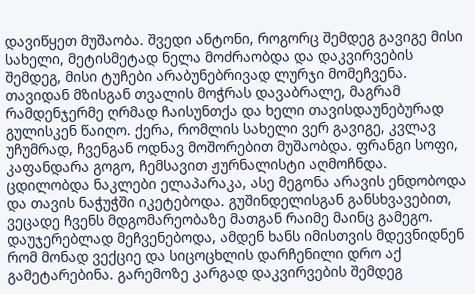დავიწყეთ მუშაობა. შვედი ანტონი, როგორც შემდეგ გავიგე მისი სახელი, მეტისმეტად ნელა მოძრაობდა და დაკვირვების შემდეგ, მისი ტუჩები არაბუნებრივად ლურჯი მომეჩვენა. თავიდან მზისგან თვალის მოჭრას დავაბრალე, მაგრამ რამდენჯერმე ღრმად ჩაისუნთქა და ხელი თავისდაუნებურად გულისკენ წაიღო. ქერა, რომლის სახელი ვერ გავიგე, კვლავ უჩუმრად, ჩვენგან ოდნავ მოშორებით მუშაობდა. ფრანგი სოფი, კაფანდარა გოგო, ჩემსავით ჟურნალისტი აღმოჩნდა. ცდილობდა ნაკლები ელაპარაკა, ასე მეგონა არავის ენდობოდა და თავის ნაჭუჭში იკეტებოდა. გუშინდელისგან განსხვავებით, ვეცადე ჩვენს მდგომარეობაზე მათგან რაიმე მაინც გამეგო. დაუჯერებლად მეჩვენებოდა, ამდენ ხანს იმისთვის მდევნიდნენ რომ მონად ვექციე და სიცოცხლის დარჩენილი დრო აქ გამეტარებინა. გარემოზე კარგად დაკვირვების შემდეგ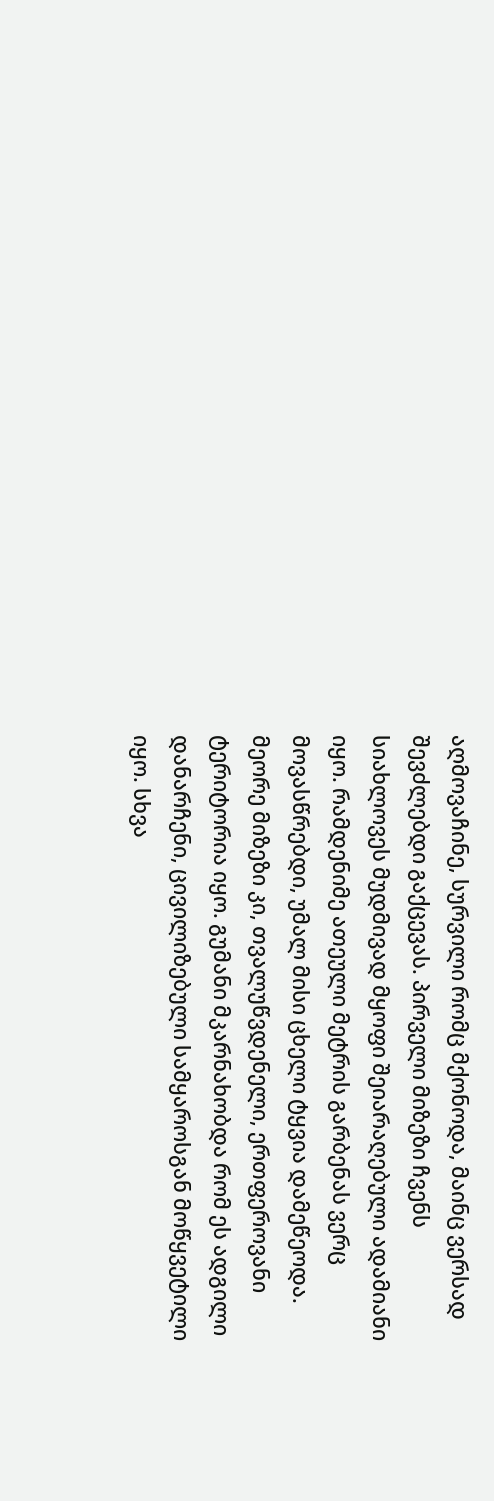აღმოვაჩინე, სურვილი რომც მქონოდა, მაინც ვერსად შევძლებდი გაქცევას. პირველი მიზეზი ჩვენს სიახლოვეს მუდმივად მყოფი შეიარაღებული ადამიანი იყო. რამდენიმე ათეული მეტრის გარბენას ვერც მოვასწრებდი, უმალ მისი ცხელი ტყვია დამეწეოდა. მეორე მიზეზი კი, თვალუწვდენელი, ერთფეროვანი ტერიტორია იყო. გუმანი მკარნახობდა რომ ეს ადგილი დანარჩენი, ცივილიზებული სამყაროსგან მოწყვეტილი იყო. სხვა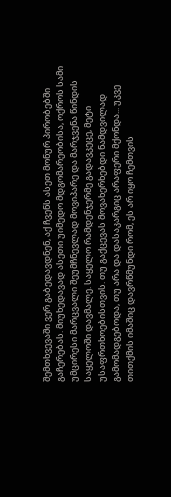შემთხვევაში ვერ გაბედავდნენ, აქ ჩვენს ასეთ მონურ პირობებში გაჩერებას. მიუხედავად ასეთი უიმედო მდგომარეობისა, ოქროს სამი უმცირესი მარცვალი შეუმჩნევლად მოვიპარე და მარჯვენა წინდის საყელოში დავმალე. საყელო რამდენჯერმე გადავკეცე, მეტი უსაფრთხოებისთვის. თუ გაქცევას მოვახერხებდი ნამდვილად გამომადგებოდა, თუ არა და დასაკარგიც არაფერი მქონდა... უკვე თითქმის იმაშიც დავრწმუნდი რომ, ეს არ იყო ჩემთვის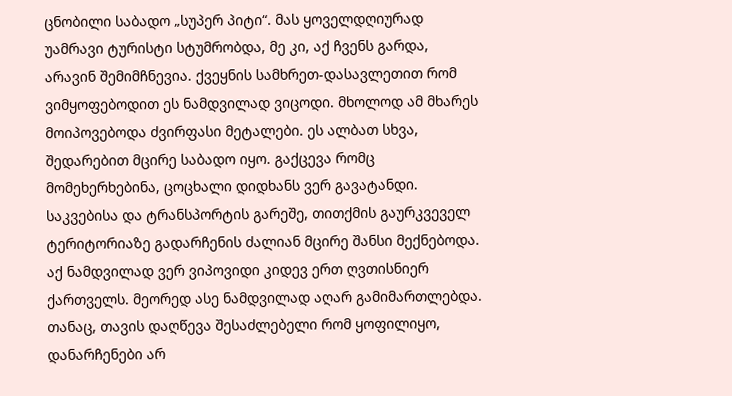ცნობილი საბადო „სუპერ პიტი“. მას ყოველდღიურად უამრავი ტურისტი სტუმრობდა, მე კი, აქ ჩვენს გარდა, არავინ შემიმჩნევია. ქვეყნის სამხრეთ-დასავლეთით რომ ვიმყოფებოდით ეს ნამდვილად ვიცოდი. მხოლოდ ამ მხარეს მოიპოვებოდა ძვირფასი მეტალები. ეს ალბათ სხვა, შედარებით მცირე საბადო იყო. გაქცევა რომც მომეხერხებინა, ცოცხალი დიდხანს ვერ გავატანდი. საკვებისა და ტრანსპორტის გარეშე, თითქმის გაურკვეველ ტერიტორიაზე გადარჩენის ძალიან მცირე შანსი მექნებოდა. აქ ნამდვილად ვერ ვიპოვიდი კიდევ ერთ ღვთისნიერ ქართველს. მეორედ ასე ნამდვილად აღარ გამიმართლებდა. თანაც, თავის დაღწევა შესაძლებელი რომ ყოფილიყო, დანარჩენები არ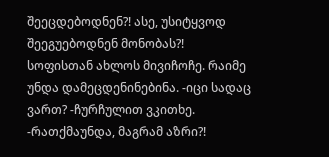შეეცდებოდნენ?! ასე, უსიტყვოდ შეეგუებოდნენ მონობას?! სოფისთან ახლოს მივიჩოჩე. რაიმე უნდა დამეცდენინებინა. -იცი სადაც ვართ? -ჩურჩულით ვკითხე. -რათქმაუნდა, მაგრამ აზრი?!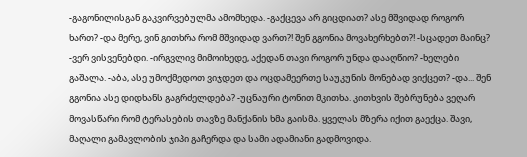-გაგონილისგან გაკვირვებულმა ამომხედა. -გაქცევა არ გიცდიათ? ასე მშვიდად როგორ ხართ? -და მერე, ვინ გითხრა რომ მშვიდად ვართ?! შენ გგონია მოვახერხებთ?! -სცადეთ მაინც? -ვერ ვისვენებდი. -ირგვლივ მიმოიხედე, აქედან თავი როგორ უნდა დააღწიო? -ხელები გაშალა. -აბა, ასე უმოქმედოთ ვიჯდეთ და ოცდამეერთე საუკუნის მონებად ვიქცეთ? -და... შენ გგონია ასე დიდხანს გაგრძელდება? -უცნაური ტონით მკითხა. კითხვის შებრუნება ვეღარ მოვასწარი რომ ტერასების თავზე მანქანის ხმა გაისმა. ყველას მზერა იქით გაექცა. შავი, მაღალი გამავლობის ჯიპი გაჩერდა და სამი ადამიანი გადმოვიდა.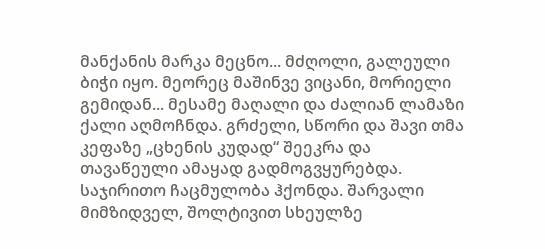მანქანის მარკა მეცნო... მძღოლი, გალეული ბიჭი იყო. მეორეც მაშინვე ვიცანი, მორიელი გემიდან... მესამე მაღალი და ძალიან ლამაზი ქალი აღმოჩნდა. გრძელი, სწორი და შავი თმა კეფაზე „ცხენის კუდად“ შეეკრა და თავაწეული ამაყად გადმოგვყურებდა. საჯირითო ჩაცმულობა ჰქონდა. შარვალი მიმზიდველ, შოლტივით სხეულზე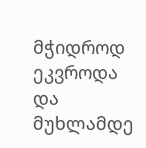მჭიდროდ ეკვროდა და მუხლამდე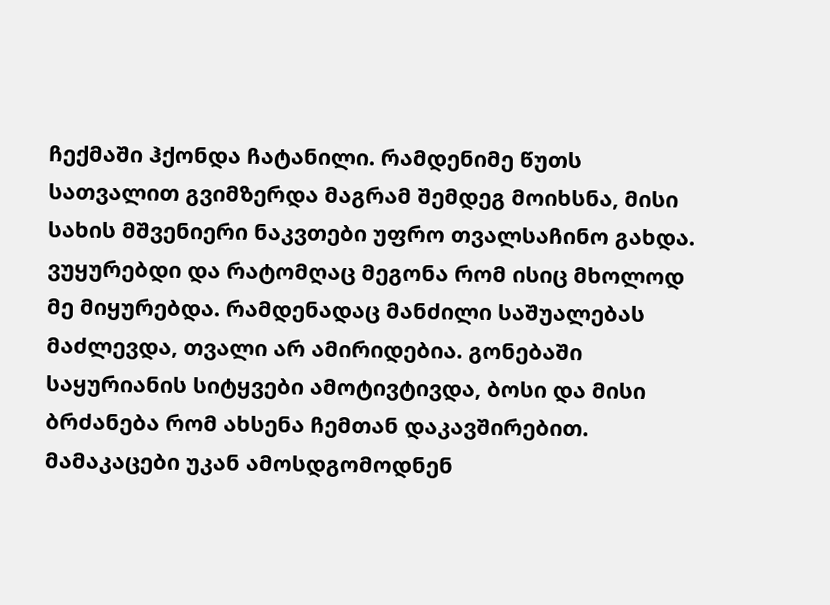ჩექმაში ჰქონდა ჩატანილი. რამდენიმე წუთს სათვალით გვიმზერდა მაგრამ შემდეგ მოიხსნა, მისი სახის მშვენიერი ნაკვთები უფრო თვალსაჩინო გახდა. ვუყურებდი და რატომღაც მეგონა რომ ისიც მხოლოდ მე მიყურებდა. რამდენადაც მანძილი საშუალებას მაძლევდა, თვალი არ ამირიდებია. გონებაში საყურიანის სიტყვები ამოტივტივდა, ბოსი და მისი ბრძანება რომ ახსენა ჩემთან დაკავშირებით. მამაკაცები უკან ამოსდგომოდნენ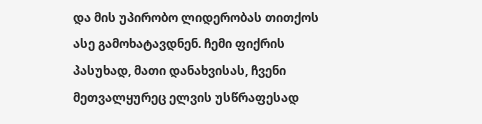და მის უპირობო ლიდერობას თითქოს ასე გამოხატავდნენ. ჩემი ფიქრის პასუხად, მათი დანახვისას, ჩვენი მეთვალყურეც ელვის უსწრაფესად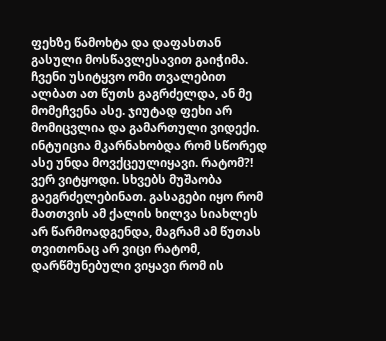ფეხზე წამოხტა და დაფასთან გასული მოსწავლესავით გაიჭიმა. ჩვენი უსიტყვო ომი თვალებით ალბათ ათ წუთს გაგრძელდა, ან მე მომეჩვენა ასე. ჯიუტად ფეხი არ მომიცვლია და გამართული ვიდექი. ინტუიცია მკარნახობდა რომ სწორედ ასე უნდა მოვქცეულიყავი. რატომ?! ვერ ვიტყოდი. სხვებს მუშაობა გაეგრძელებინათ. გასაგები იყო რომ მათთვის ამ ქალის ხილვა სიახლეს არ წარმოადგენდა, მაგრამ ამ წუთას თვითონაც არ ვიცი რატომ, დარწმუნებული ვიყავი რომ ის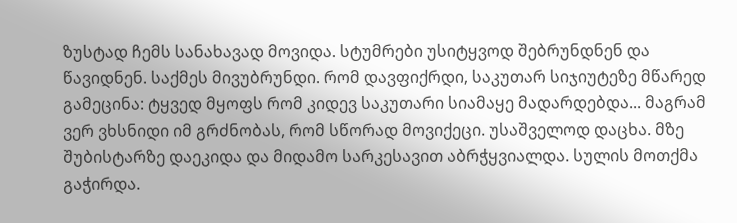ზუსტად ჩემს სანახავად მოვიდა. სტუმრები უსიტყვოდ შებრუნდნენ და წავიდნენ. საქმეს მივუბრუნდი. რომ დავფიქრდი, საკუთარ სიჯიუტეზე მწარედ გამეცინა: ტყვედ მყოფს რომ კიდევ საკუთარი სიამაყე მადარდებდა... მაგრამ ვერ ვხსნიდი იმ გრძნობას, რომ სწორად მოვიქეცი. უსაშველოდ დაცხა. მზე შუბისტარზე დაეკიდა და მიდამო სარკესავით აბრჭყვიალდა. სულის მოთქმა გაჭირდა.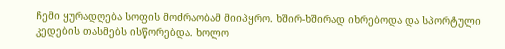ჩემი ყურადღება სოფის მოძრაობამ მიიპყრო. ხშირ-ხშირად იხრებოდა და სპორტული კედების თასმებს ისწორებდა. ხოლო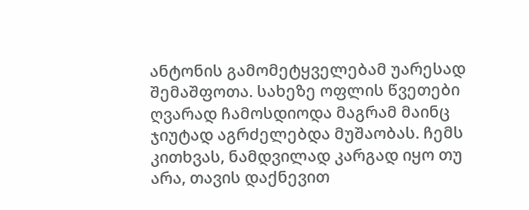ანტონის გამომეტყველებამ უარესად შემაშფოთა. სახეზე ოფლის წვეთები ღვარად ჩამოსდიოდა მაგრამ მაინც ჯიუტად აგრძელებდა მუშაობას. ჩემს კითხვას, ნამდვილად კარგად იყო თუ არა, თავის დაქნევით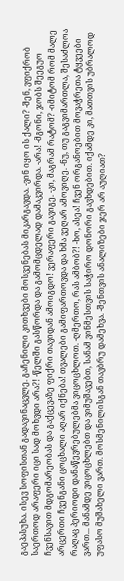გაეპასუხა. ისევ სოფისთან გადავინაცვლე. გაჩენილი კითხვები მოსვენებას მიკარგავდა. -ვინ იყო ის ქალი? -შენ, ვფიქრობ საერთოდ არაფერი იცი სად მოხვდი არა?! -წელში გასწორდა და გამომცდელად დამაკვირდა. -არა! -მგონი, ჯობს შეეგუო ჩვენსავით მდგომარეობას და გაქცევაზე ფიქრი თავიდან ამოიგდო! ვერაფერი გავიგე. -კი, მაგრამ რატომ? -იმიტომ რომ მალე არცერთი ჩვენგანი ცოცხალი აღარ იქნება! თვალები გამიფართოვდა და ხმა ვეღარ ამოვიღე. -ნუ, თუ გაგვიმართლა, შესაძლოა რაღაც პერიოდი დანაწევრებულებმა ვიცოცხლოთ. -ღმერთო, რას ამბობ?! -ხო, ასეა! ჩვენ ორგანოებით მოვაჭრეთა ტყვეები ვართ... მანამდე ვიცოცხლებთ და ვიმუშავებთ, სანამ ვინმესთვის საჭირო დონორი გავხდებით. იქამდე კი, მათთვის უბრალოდ უფასო მუშახელი ვართ. მოსმენილისგან თავბრუ დამეხვა. -შენთვის ანალიზები ჯერ არ აუღიათ?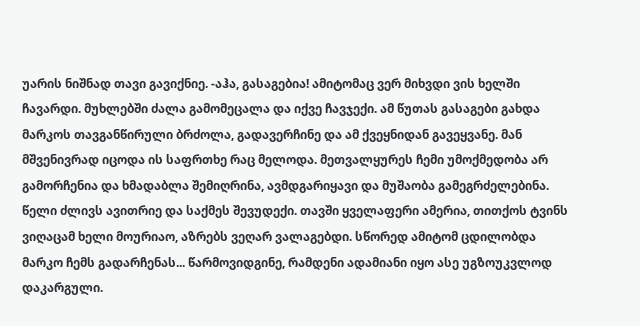უარის ნიშნად თავი გავიქნიე. -აჰა, გასაგებია! ამიტომაც ვერ მიხვდი ვის ხელში ჩავარდი. მუხლებში ძალა გამომეცალა და იქვე ჩავჯექი. ამ წუთას გასაგები გახდა მარკოს თავგანწირული ბრძოლა, გადავერჩინე და ამ ქვეყნიდან გავეყვანე. მან მშვენივრად იცოდა ის საფრთხე რაც მელოდა. მეთვალყურეს ჩემი უმოქმედობა არ გამორჩენია და ხმადაბლა შემიღრინა, ავმდგარიყავი და მუშაობა გამეგრძელებინა. წელი ძლივს ავითრიე და საქმეს შევუდექი. თავში ყველაფერი ამერია, თითქოს ტვინს ვიღაცამ ხელი მოურიაო, აზრებს ვეღარ ვალაგებდი. სწორედ ამიტომ ცდილობდა მარკო ჩემს გადარჩენას... წარმოვიდგინე, რამდენი ადამიანი იყო ასე უგზოუკვლოდ დაკარგული.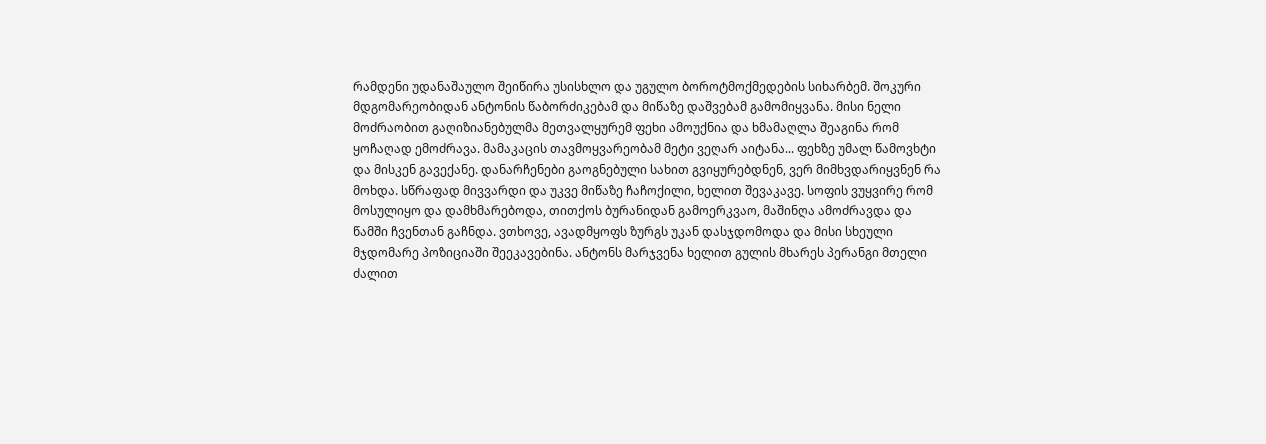რამდენი უდანაშაულო შეიწირა უსისხლო და უგულო ბოროტმოქმედების სიხარბემ. შოკური მდგომარეობიდან ანტონის წაბორძიკებამ და მიწაზე დაშვებამ გამომიყვანა. მისი ნელი მოძრაობით გაღიზიანებულმა მეთვალყურემ ფეხი ამოუქნია და ხმამაღლა შეაგინა რომ ყოჩაღად ემოძრავა. მამაკაცის თავმოყვარეობამ მეტი ვეღარ აიტანა... ფეხზე უმალ წამოვხტი და მისკენ გავექანე. დანარჩენები გაოგნებული სახით გვიყურებდნენ, ვერ მიმხვდარიყვნენ რა მოხდა. სწრაფად მივვარდი და უკვე მიწაზე ჩაჩოქილი, ხელით შევაკავე. სოფის ვუყვირე რომ მოსულიყო და დამხმარებოდა, თითქოს ბურანიდან გამოერკვაო, მაშინღა ამოძრავდა და წამში ჩვენთან გაჩნდა. ვთხოვე, ავადმყოფს ზურგს უკან დასჯდომოდა და მისი სხეული მჯდომარე პოზიციაში შეეკავებინა. ანტონს მარჯვენა ხელით გულის მხარეს პერანგი მთელი ძალით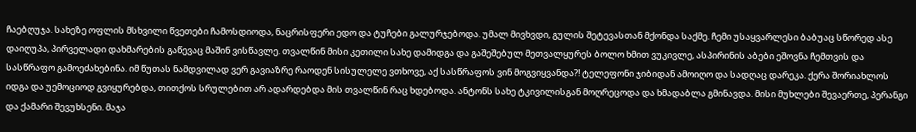ჩაებღუჯა. სახეზე ოფლის მსხვილი წვეთები ჩამოსდიოდა, ნაცრისფერი ედო და ტუჩები გალურჯებოდა. უმალ მივხვდი, გულის შეტევასთან მქონდა საქმე. ჩემი უსაყვარლესი ბაბუაც სწორედ ასე დაიღუპა, პირველადი დახმარების გაწევაც მაშინ ვისწავლე. თვალწინ მისი კეთილი სახე დამიდგა და გაშეშებულ მეთვალყურეს ბოლო ხმით ვუკივლე, ასპირინის აბები ეშოვნა ჩემთვის და სასწრაფო გამოეძახებინა. იმ წუთას ნამდვილად ვერ გავიაზრე რაოდენ სისულელე ვთხოვე, აქ სასწრაფოს ვინ მოგვიყვანდა?! ტელეფონი ჯიბიდან ამოიღო და სადღაც დარეკა. ქერა შორიახლოს იდგა და უემოციოდ გვიყურებდა, თითქოს სრულებით არ ადარდებდა მის თვალწინ რაც ხდებოდა. ანტონს სახე ტკივილისგან მოღრეცოდა და ხმადაბლა გმინავდა. მისი მუხლები შევაერთე, პერანგი და ქამარი შევუხსენი. მაჯა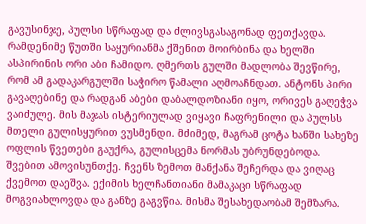გავუსინჯე, პულსი სწრაფად და ძლივსგასაგონად ფეთქავდა. რამდენიმე წუთში საყურიანმა ქშენით მოირბინა და ხელში ასპირინის ორი აბი ჩამიდო. ღმერთს გულში მადლობა შევწირე, რომ ამ გადაკარგულში საჭირო წამალი აღმოაჩნდათ. ანტონს პირი გავაღებინე და რადგან აბები დაბალდოზიანი იყო, ორივეს გაღეჭვა ვაიძულე. მის მაჯას ისტერიულად ვიყავი ჩაფრენილი და პულსს მთელი გულისყურით ვუსმენდი. მძიმედ, მაგრამ ცოტა ხანში სახეზე ოფლის წვეთები გაუქრა, გულისცემა ნორმას უბრუნდებოდა. შვებით ამოვისუნთქე. ჩვენს ზემოთ მანქანა შეჩერდა და ვიღაც ქვემოთ დაეშვა. ექიმის ხელჩანთიანი მამაკაცი სწრაფად მოგვიახლოვდა და განზე გაგვწია. მისმა შესახედაობამ შემზარა.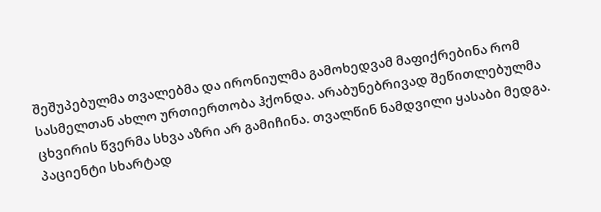შეშუპებულმა თვალებმა და ირონიულმა გამოხედვამ მაფიქრებინა რომ სასმელთან ახლო ურთიერთობა ჰქონდა. არაბუნებრივად შეწითლებულმა ცხვირის წვერმა სხვა აზრი არ გამიჩინა. თვალწინ ნამდვილი ყასაბი მედგა. პაციენტი სხარტად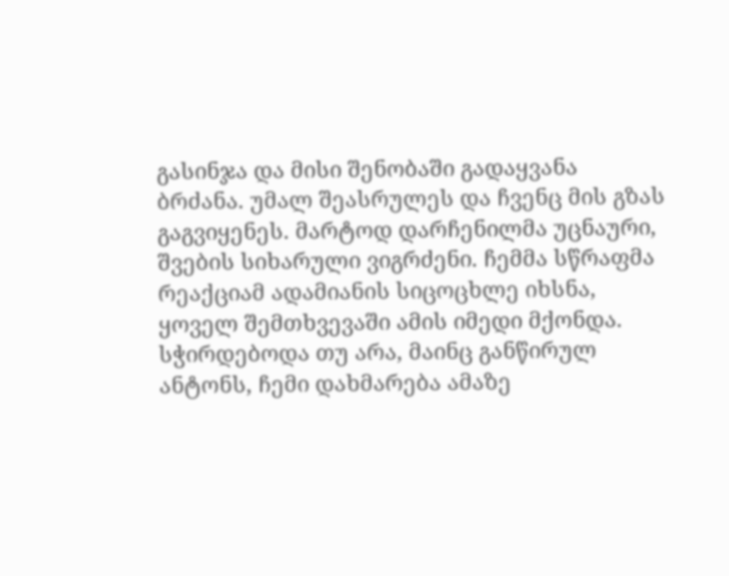გასინჯა და მისი შენობაში გადაყვანა ბრძანა. უმალ შეასრულეს და ჩვენც მის გზას გაგვიყენეს. მარტოდ დარჩენილმა უცნაური, შვების სიხარული ვიგრძენი. ჩემმა სწრაფმა რეაქციამ ადამიანის სიცოცხლე იხსნა, ყოველ შემთხვევაში ამის იმედი მქონდა. სჭირდებოდა თუ არა, მაინც განწირულ ანტონს, ჩემი დახმარება ამაზე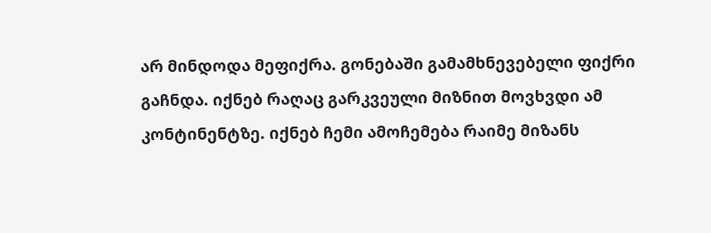არ მინდოდა მეფიქრა. გონებაში გამამხნევებელი ფიქრი გაჩნდა. იქნებ რაღაც გარკვეული მიზნით მოვხვდი ამ კონტინენტზე. იქნებ ჩემი ამოჩემება რაიმე მიზანს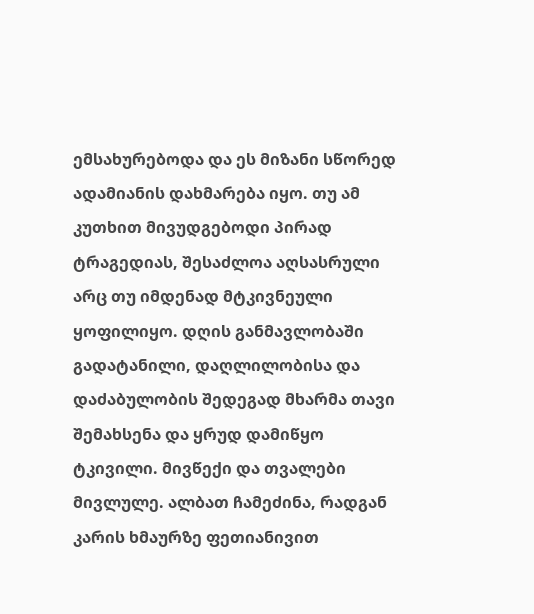ემსახურებოდა და ეს მიზანი სწორედ ადამიანის დახმარება იყო. თუ ამ კუთხით მივუდგებოდი პირად ტრაგედიას, შესაძლოა აღსასრული არც თუ იმდენად მტკივნეული ყოფილიყო. დღის განმავლობაში გადატანილი, დაღლილობისა და დაძაბულობის შედეგად მხარმა თავი შემახსენა და ყრუდ დამიწყო ტკივილი. მივწექი და თვალები მივლულე. ალბათ ჩამეძინა, რადგან კარის ხმაურზე ფეთიანივით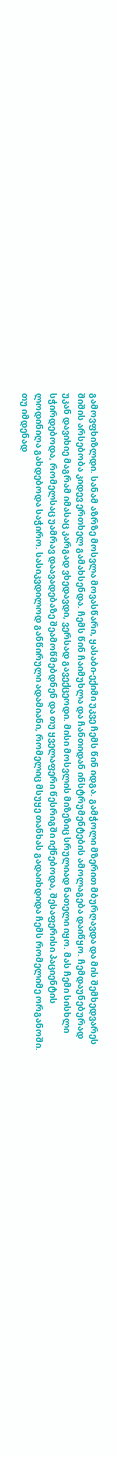გამოვფხიზლდი. სანამ აზრზე მოსვლა მოვასწარი, ყასაბი-ექიმი უკვე ჩემს წინ იდგა. გამჭოლი მზერით მბურღავდა და მის შემხედვარეს შიშის არსებობა კიდევ ერთხელ გამახსენდა. ჩემს წინ ჩაიმუხლა და ჩანთიდან ინსტრუმენტების ამოლაგება დაიწყო. ჩემდაუნებურად უკან დავიხიე მაგრამ იმასაც კარგად ვხედავდი, ვერსად გავექცეოდი. მისი მოსვლის მიზეზიც სრულიად ნათელი იყო. მას ჩემი სისხლი სჭირდებოდა, რომელსაც უამრავ დაავადებაზე შეამოწმებდნენ და თუ ყველაფერი წესრიგში იქნებოდა, შესაფერისი პაციენტის ლოდინიღა გახდებოდა საჭირო. სასიკვდილოდ განწირული ადამიანი, რომელიც მსუყე თანხას გადაიხდიდა ჩემს რომელიმე ორგანოში. თუ იმდენად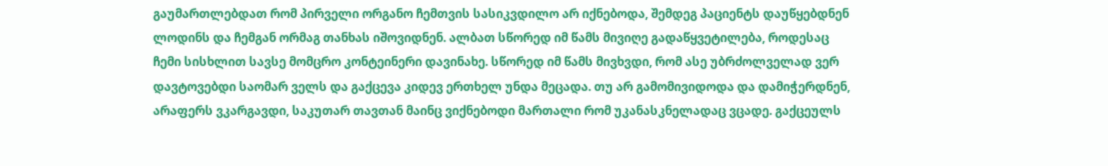გაუმართლებდათ რომ პირველი ორგანო ჩემთვის სასიკვდილო არ იქნებოდა, შემდეგ პაციენტს დაუწყებდნენ ლოდინს და ჩემგან ორმაგ თანხას იშოვიდნენ. ალბათ სწორედ იმ წამს მივიღე გადაწყვეტილება, როდესაც ჩემი სისხლით სავსე მომცრო კონტეინერი დავინახე. სწორედ იმ წამს მივხვდი, რომ ასე უბრძოლველად ვერ დავტოვებდი საომარ ველს და გაქცევა კიდევ ერთხელ უნდა მეცადა. თუ არ გამომივიდოდა და დამიჭერდნენ, არაფერს ვკარგავდი, საკუთარ თავთან მაინც ვიქნებოდი მართალი რომ უკანასკნელადაც ვცადე. გაქცეულს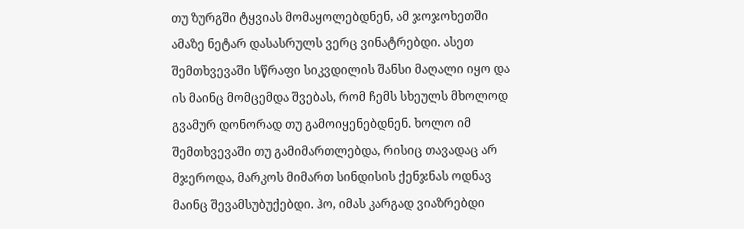თუ ზურგში ტყვიას მომაყოლებდნენ, ამ ჯოჯოხეთში ამაზე ნეტარ დასასრულს ვერც ვინატრებდი. ასეთ შემთხვევაში სწრაფი სიკვდილის შანსი მაღალი იყო და ის მაინც მომცემდა შვებას, რომ ჩემს სხეულს მხოლოდ გვამურ დონორად თუ გამოიყენებდნენ. ხოლო იმ შემთხვევაში თუ გამიმართლებდა, რისიც თავადაც არ მჯეროდა, მარკოს მიმართ სინდისის ქენჯნას ოდნავ მაინც შევამსუბუქებდი. ჰო, იმას კარგად ვიაზრებდი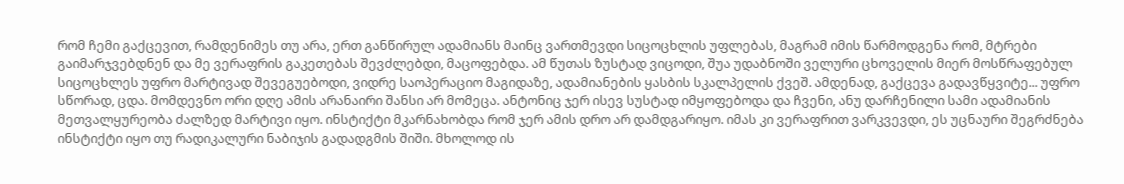რომ ჩემი გაქცევით, რამდენიმეს თუ არა, ერთ განწირულ ადამიანს მაინც ვართმევდი სიცოცხლის უფლებას, მაგრამ იმის წარმოდგენა რომ, მტრები გაიმარჯვებდნენ და მე ვერაფრის გაკეთებას შევძლებდი, მაცოფებდა. ამ წუთას ზუსტად ვიცოდი, შუა უდაბნოში ველური ცხოველის მიერ მოსწრაფებულ სიცოცხლეს უფრო მარტივად შევეგუებოდი, ვიდრე საოპერაციო მაგიდაზე, ადამიანების ყასბის სკალპელის ქვეშ. ამდენად, გაქცევა გადავწყვიტე... უფრო სწორად, ცდა. მომდევნო ორი დღე ამის არანაირი შანსი არ მომეცა. ანტონიც ჯერ ისევ სუსტად იმყოფებოდა და ჩვენი, ანუ დარჩენილი სამი ადამიანის მეთვალყურეობა ძალზედ მარტივი იყო. ინსტიქტი მკარნახობდა რომ ჯერ ამის დრო არ დამდგარიყო. იმას კი ვერაფრით ვარკვევდი, ეს უცნაური შეგრძნება ინსტიქტი იყო თუ რადიკალური ნაბიჯის გადადგმის შიში. მხოლოდ ის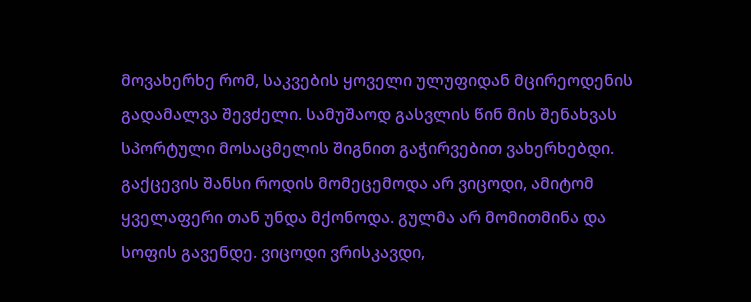მოვახერხე რომ, საკვების ყოველი ულუფიდან მცირეოდენის გადამალვა შევძელი. სამუშაოდ გასვლის წინ მის შენახვას სპორტული მოსაცმელის შიგნით გაჭირვებით ვახერხებდი. გაქცევის შანსი როდის მომეცემოდა არ ვიცოდი, ამიტომ ყველაფერი თან უნდა მქონოდა. გულმა არ მომითმინა და სოფის გავენდე. ვიცოდი ვრისკავდი,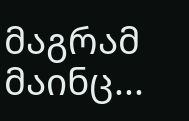მაგრამ მაინც...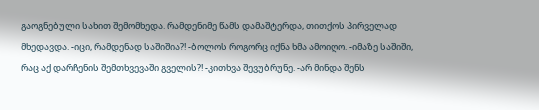გაოგნებული სახით შემომხედა. რამდენიმე წამს დამაშტერდა, თითქოს პირველად მხედავდა. -იცი, რამდენად საშიშია?! -ბოლოს როგორც იქნა ხმა ამოიღო. -იმაზე საშიში, რაც აქ დარჩენის შემთხვევაში გველის?! -კითხვა შევუბრუნე. -არ მინდა შენს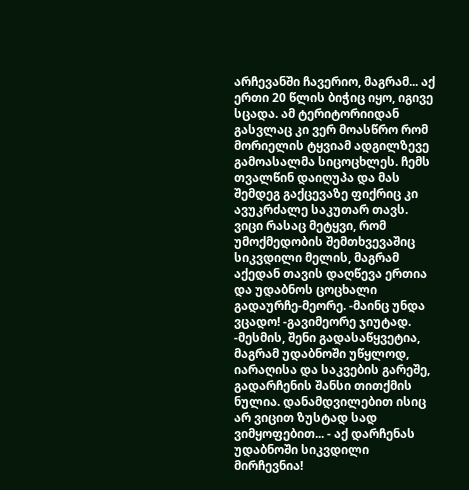არჩევანში ჩავერიო, მაგრამ... აქ ერთი 20 წლის ბიჭიც იყო, იგივე სცადა. ამ ტერიტორიიდან გასვლაც კი ვერ მოასწრო რომ მორიელის ტყვიამ ადგილზევე გამოასალმა სიცოცხლეს. ჩემს თვალწინ დაიღუპა და მას შემდეგ გაქცევაზე ფიქრიც კი ავუკრძალე საკუთარ თავს. ვიცი რასაც მეტყვი, რომ უმოქმედობის შემთხვევაშიც სიკვდილი მელის, მაგრამ აქედან თავის დაღწევა ერთია და უდაბნოს ცოცხალი გადაურჩე-მეორე. -მაინც უნდა ვცადო! -გავიმეორე ჯიუტად. -მესმის, შენი გადასაწყვეტია, მაგრამ უდაბნოში უწყლოდ, იარაღისა და საკვების გარეშე, გადარჩენის შანსი თითქმის ნულია. დანამდვილებით ისიც არ ვიცით ზუსტად სად ვიმყოფებით... - აქ დარჩენას უდაბნოში სიკვდილი მირჩევნია!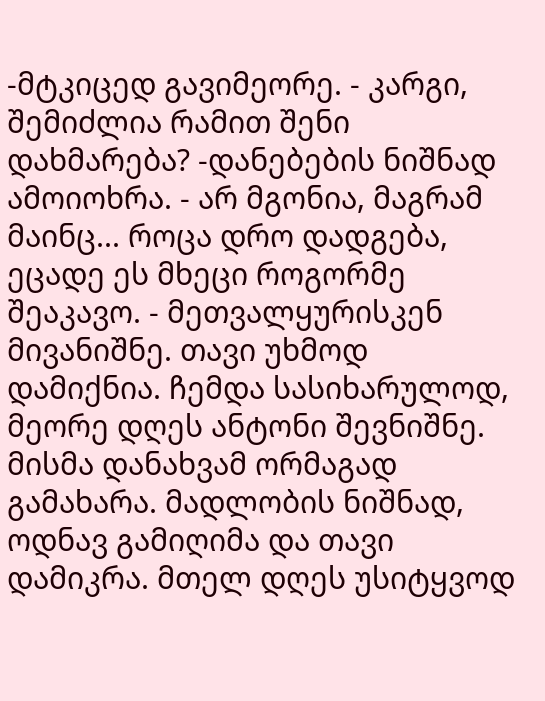-მტკიცედ გავიმეორე. - კარგი, შემიძლია რამით შენი დახმარება? -დანებების ნიშნად ამოიოხრა. - არ მგონია, მაგრამ მაინც... როცა დრო დადგება, ეცადე ეს მხეცი როგორმე შეაკავო. - მეთვალყურისკენ მივანიშნე. თავი უხმოდ დამიქნია. ჩემდა სასიხარულოდ, მეორე დღეს ანტონი შევნიშნე. მისმა დანახვამ ორმაგად გამახარა. მადლობის ნიშნად, ოდნავ გამიღიმა და თავი დამიკრა. მთელ დღეს უსიტყვოდ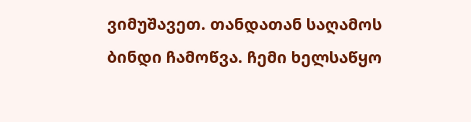ვიმუშავეთ. თანდათან საღამოს ბინდი ჩამოწვა. ჩემი ხელსაწყო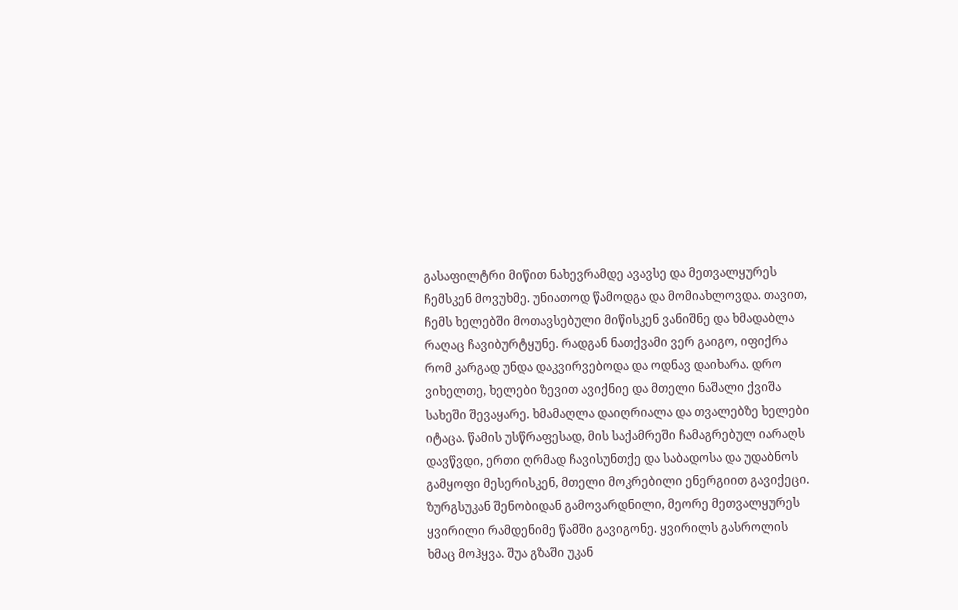გასაფილტრი მიწით ნახევრამდე ავავსე და მეთვალყურეს ჩემსკენ მოვუხმე. უნიათოდ წამოდგა და მომიახლოვდა. თავით, ჩემს ხელებში მოთავსებული მიწისკენ ვანიშნე და ხმადაბლა რაღაც ჩავიბურტყუნე. რადგან ნათქვამი ვერ გაიგო, იფიქრა რომ კარგად უნდა დაკვირვებოდა და ოდნავ დაიხარა. დრო ვიხელთე, ხელები ზევით ავიქნიე და მთელი ნაშალი ქვიშა სახეში შევაყარე. ხმამაღლა დაიღრიალა და თვალებზე ხელები იტაცა. წამის უსწრაფესად, მის საქამრეში ჩამაგრებულ იარაღს დავწვდი, ერთი ღრმად ჩავისუნთქე და საბადოსა და უდაბნოს გამყოფი მესერისკენ, მთელი მოკრებილი ენერგიით გავიქეცი. ზურგსუკან შენობიდან გამოვარდნილი, მეორე მეთვალყურეს ყვირილი რამდენიმე წამში გავიგონე. ყვირილს გასროლის ხმაც მოჰყვა. შუა გზაში უკან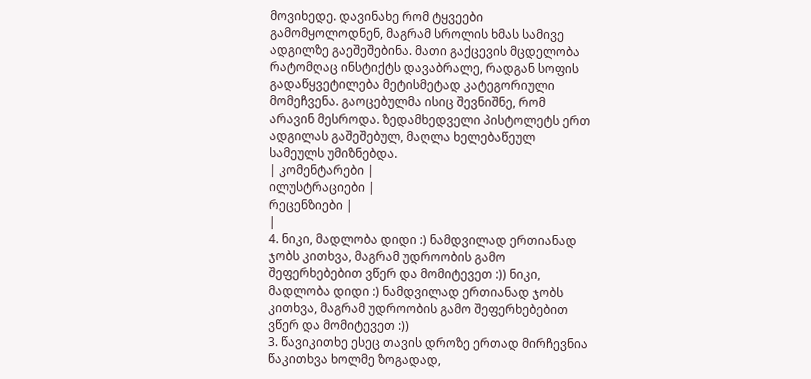მოვიხედე. დავინახე რომ ტყვეები გამომყოლოდნენ, მაგრამ სროლის ხმას სამივე ადგილზე გაეშეშებინა. მათი გაქცევის მცდელობა რატომღაც ინსტიქტს დავაბრალე, რადგან სოფის გადაწყვეტილება მეტისმეტად კატეგორიული მომეჩვენა. გაოცებულმა ისიც შევნიშნე, რომ არავინ მესროდა. ზედამხედველი პისტოლეტს ერთ ადგილას გაშეშებულ, მაღლა ხელებაწეულ სამეულს უმიზნებდა.
| კომენტარები |
ილუსტრაციები |
რეცენზიები |
|
4. ნიკი, მადლობა დიდი :) ნამდვილად ერთიანად ჯობს კითხვა, მაგრამ უდროობის გამო შეფერხებებით ვწერ და მომიტევეთ :)) ნიკი, მადლობა დიდი :) ნამდვილად ერთიანად ჯობს კითხვა, მაგრამ უდროობის გამო შეფერხებებით ვწერ და მომიტევეთ :))
3. წავიკითხე ესეც თავის დროზე ერთად მირჩევნია წაკითხვა ხოლმე ზოგადად,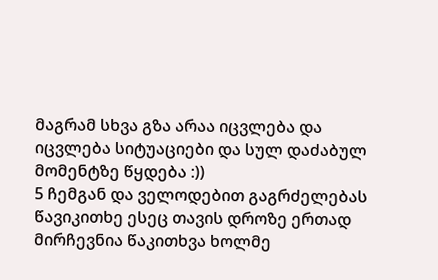მაგრამ სხვა გზა არაა იცვლება და იცვლება სიტუაციები და სულ დაძაბულ მომენტზე წყდება :))
5 ჩემგან და ველოდებით გაგრძელებას წავიკითხე ესეც თავის დროზე ერთად მირჩევნია წაკითხვა ხოლმე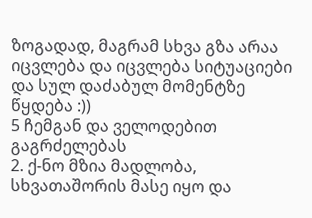ზოგადად, მაგრამ სხვა გზა არაა იცვლება და იცვლება სიტუაციები და სულ დაძაბულ მომენტზე წყდება :))
5 ჩემგან და ველოდებით გაგრძელებას
2. ქ-ნო მზია მადლობა, სხვათაშორის მასე იყო და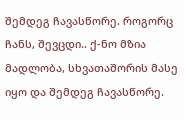შემდეგ ჩავასწორე. როგორც ჩანს, შევცდი.. ქ-ნო მზია მადლობა, სხვათაშორის მასე იყო და შემდეგ ჩავასწორე.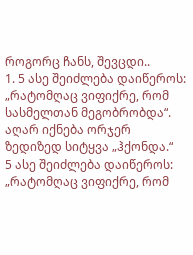როგორც ჩანს, შევცდი..
1. 5 ასე შეიძლება დაიწეროს: „რატომღაც ვიფიქრე, რომ სასმელთან მეგობრობდა“. აღარ იქნება ორჯერ ზედიზედ სიტყვა „ჰქონდა.“
5 ასე შეიძლება დაიწეროს: „რატომღაც ვიფიქრე, რომ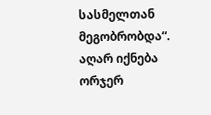სასმელთან მეგობრობდა“. აღარ იქნება ორჯერ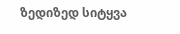ზედიზედ სიტყვა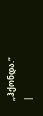„ჰქონდა.“
|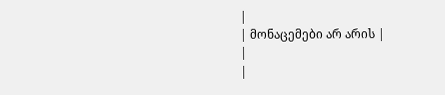|
| მონაცემები არ არის |
|
|